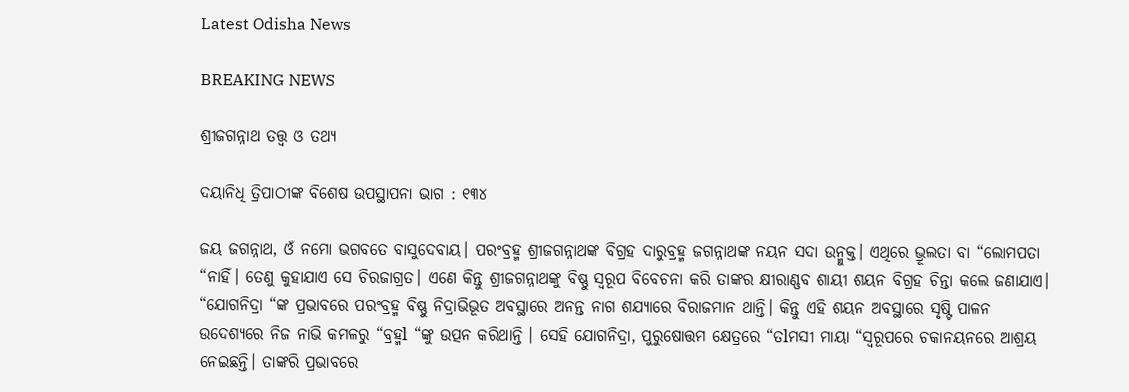Latest Odisha News

BREAKING NEWS

ଶ୍ରୀଜଗନ୍ନାଥ ତତ୍ତ୍ୱ ଓ ତଥ୍ୟ

ଦୟାନିଧି ତ୍ରିପାଠୀଙ୍କ ବିଶେଷ ଉପସ୍ଥାପନା ଭାଗ : ୧୩୪

ଜୟ ଜଗନ୍ନାଥ, ଓଁ ନମୋ ଭଗବତେ ବାସୁଦେବାୟ। ପରଂବ୍ରହ୍ମ ଶ୍ରୀଜଗନ୍ନାଥଙ୍କ ବିଗ୍ରହ ଦାରୁବ୍ରହ୍ମ ଜଗନ୍ନାଥଙ୍କ ନୟନ ସଦା ଉନ୍ମୁକ୍ତ। ଏଥିରେ ଭ୍ରୂଲତା ବା “ଲୋମପତା “ନାହିଁ। ତେଣୁ କୁହାଯାଏ ସେ ଚିରଜାଗ୍ରତ। ଏଣେ କିନ୍ତୁ ଶ୍ରୀଜଗନ୍ନାଥଙ୍କୁ ବିଷ୍ଣୁ ସ୍ୱରୂପ ବିବେଚନା କରି ତାଙ୍କର କ୍ଷୀରାଣ୍ଣବ ଶାୟୀ ଶୟନ ବିଗ୍ରହ ଚିନ୍ତା କଲେ ଜଣାଯାଏ। “ଯୋଗନିଦ୍ରା “ଙ୍କ ପ୍ରଭାବରେ ପରଂବ୍ରହ୍ମ ବିଷ୍ଣୁ ନିଦ୍ରାଭିଭୂତ ଅବସ୍ଥାରେ ଅନନ୍ତ ନାଗ ଶଯ୍ୟାରେ ବିରାଜମାନ ଥାନ୍ତି। କିନ୍ତୁ ଏହି ଶୟନ ଅବସ୍ଥାରେ ସୃଷ୍ଟି ପାଳନ ଉଦେଶ୍ୟରେ ନିଜ ନାଭି କମଳରୁ “ବ୍ରହ୍ମl “ଙ୍କୁ ଉତ୍ପନ କରିଥାନ୍ତି । ସେହି ଯୋଗନିଦ୍ରା, ପୁରୁଷୋତ୍ତମ କ୍ଷେତ୍ରରେ “ତlମସୀ ମାୟା “ସ୍ୱରୂପରେ ଚକାନୟନରେ ଆଶ୍ରୟ ନେଇଛନ୍ତି। ତାଙ୍କରି ପ୍ରଭାବରେ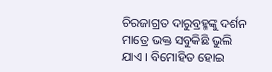ଚିରଜାଗ୍ରତ ଦାରୁବ୍ରହ୍ମଙ୍କୁ ଦର୍ଶନ ମାତ୍ରେ ଭକ୍ତ ସବୁକିଛି ଭୁଲି ଯାଏ । ବିମୋହିତ ହୋଇ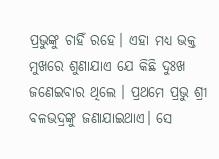ପ୍ରଭୁଙ୍କୁ ଚାହିଁ ରହେ। ଏହା ମଧ୍ୟ ଭକ୍ତ ମୁଖରେ ଶୁଣାଯାଏ ଯେ କିଛି ଦୁଃଖ ଜଣେଇବାର ଥିଲେ । ପ୍ରଥମେ ପ୍ରଭୁ ଶ୍ରୀ ବଳଭଦ୍ରଙ୍କୁ ଜଣାଯାଇଥାଏ। ସେ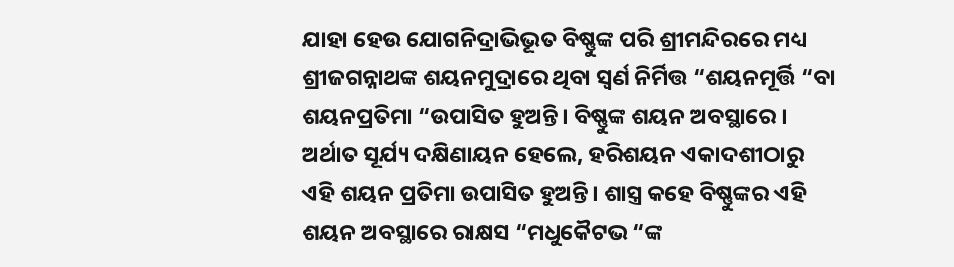ଯାହା ହେଉ ଯୋଗନିଦ୍ରାଭିଭୂତ ବିଷ୍ଣୁଙ୍କ ପରି ଶ୍ରୀମନ୍ଦିରରେ ମଧ୍ୟ ଶ୍ରୀଜଗନ୍ନାଥଙ୍କ ଶୟନମୁଦ୍ରାରେ ଥିବା ସ୍ଵର୍ଣ ନିର୍ମିତ୍ତ “ଶୟନମୂର୍ତ୍ତି “ବା ଶୟନପ୍ରତିମା “ଉପାସିତ ହୁଅନ୍ତି। ବିଷ୍ଣୁଙ୍କ ଶୟନ ଅବସ୍ଥାରେ । ଅର୍ଥାତ ସୂର୍ଯ୍ୟ ଦକ୍ଷିଣାୟନ ହେଲେ, ହରିଶୟନ ଏକାଦଶୀଠାରୁ ଏହି ଶୟନ ପ୍ରତିମା ଉପାସିତ ହୁଅନ୍ତି। ଶାସ୍ତ୍ର କହେ ବିଷ୍ଣୁଙ୍କର ଏହି ଶୟନ ଅବସ୍ଥାରେ ରାକ୍ଷସ “ମଧୁକୈଟଭ “ଙ୍କ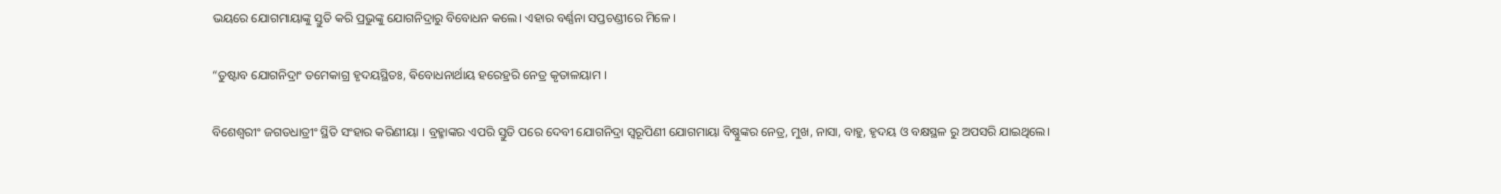ଭୟରେ ଯୋଗମାୟାଙ୍କୁ ସ୍ତୁତି କରି ପ୍ରଭୁଙ୍କୁ ଯୋଗନିଦ୍ରାରୁ ବିବୋଧନ କଲେ। ଏହାର ବର୍ଣ୍ଣନା ସପ୍ତଚଣ୍ଡୀରେ ମିଳେ ।

“ତୁଷ୍ଟାବ ଯୋଗନିଦ୍ରାଂ ତମେକାଗ୍ର ହୃଦୟସ୍ଥିତଃ, ଵିବୋଧନାର୍ଥାୟ ହରେହ୍ରରି ନେତ୍ର କୃତାଳୟାମ ।

ବିଶେଶ୍ୱରୀଂ ଜଗତଧାତ୍ରୀଂ ସ୍ଥିତି ସଂହାର କରିଣୀୟା । ବ୍ରହ୍ମାଙ୍କର ଏପରି ସ୍ତୁତି ପରେ ଦେବୀ ଯୋଗନିଦ୍ରା ସ୍ୱରୂପିଣୀ ଯୋଗମାୟା ବିଷ୍ଣୁଙ୍କର ନେତ୍ର, ମୁଖ, ନାସା, ବାହୁ, ହୃଦୟ ଓ ବକ୍ଷସ୍ଥଳ ରୁ ଅପସରି ଯାଇଥିଲେ।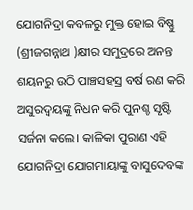ଯୋଗନିଦ୍ରା କବଳରୁ ମୁକ୍ତ ହୋଇ ବିଷ୍ଣୁ (ଶ୍ରୀଜଗନ୍ନାଥ )କ୍ଷୀର ସମୁଦ୍ରରେ ଅନନ୍ତ ଶୟନରୁ ଉଠି ପାଞ୍ଚସହସ୍ର ବର୍ଷ ରଣ କରି ଅସୁରଦ୍ବୟଙ୍କୁ ନିଧନ କରି ପୁନଶ୍ଚ ସୃଷ୍ଟି ସର୍ଜନା କଲେ। କାଳିକା ପୁରାଣ ଏହି ଯୋଗନିଦ୍ରା ଯୋଗମାୟାଙ୍କୁ ବାସୁଦେବଙ୍କ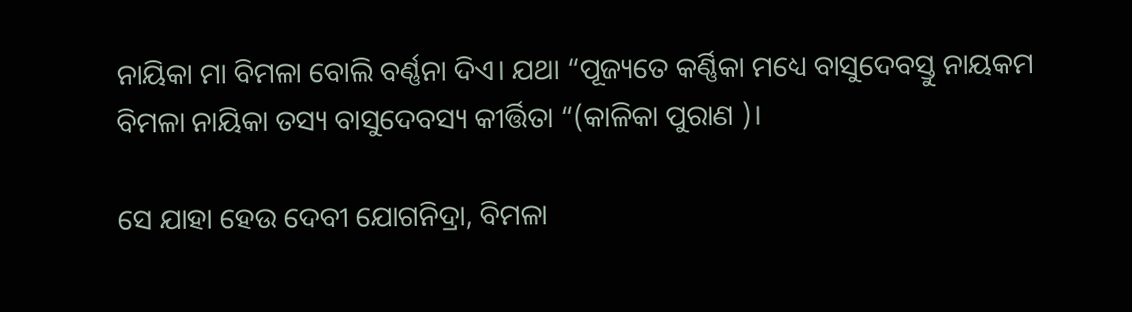ନାୟିକା ମା ବିମଳା ବୋଲି ବର୍ଣ୍ଣନା ଦିଏ। ଯଥା “ପୂଜ୍ୟତେ କର୍ଣ୍ଣିକା ମଧ୍ୟେ ବାସୁଦେବସ୍ତୁ ନାୟକମ
ବିମଳା ନାୟିକା ତସ୍ୟ ବାସୁଦେବସ୍ୟ କୀର୍ତ୍ତିତା “(କାଳିକା ପୁରାଣ )।

ସେ ଯାହା ହେଉ ଦେବୀ ଯୋଗନିଦ୍ରା, ବିମଳା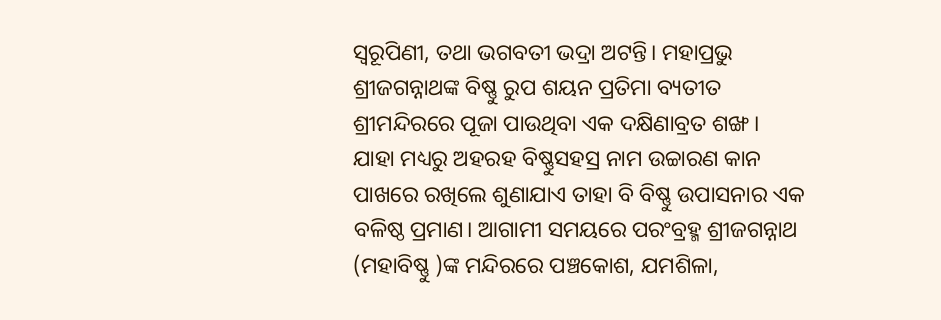ସ୍ୱରୂପିଣୀ, ତଥା ଭଗବତୀ ଭଦ୍ରା ଅଟନ୍ତି। ମହାପ୍ରଭୁ ଶ୍ରୀଜଗନ୍ନାଥଙ୍କ ବିଷ୍ଣୁ ରୁପ ଶୟନ ପ୍ରତିମା ବ୍ୟତୀତ ଶ୍ରୀମନ୍ଦିରରେ ପୂଜା ପାଉଥିବା ଏକ ଦକ୍ଷିଣାବ୍ରତ ଶଙ୍ଖ। ଯାହା ମଧ୍ୟରୁ ଅହରହ ବିଷ୍ଣୁସହସ୍ର ନାମ ଉଚ୍ଚାରଣ କାନ ପାଖରେ ରଖିଲେ ଶୁଣାଯାଏ ତାହା ବି ବିଷ୍ଣୁ ଉପାସନାର ଏକ ବଳିଷ୍ଠ ପ୍ରମାଣ। ଆଗାମୀ ସମୟରେ ପରଂବ୍ରହ୍ମ ଶ୍ରୀଜଗନ୍ନାଥ (ମହାବିଷ୍ଣୁ )ଙ୍କ ମନ୍ଦିରରେ ପଞ୍ଚକୋଶ, ଯମଶିଳା,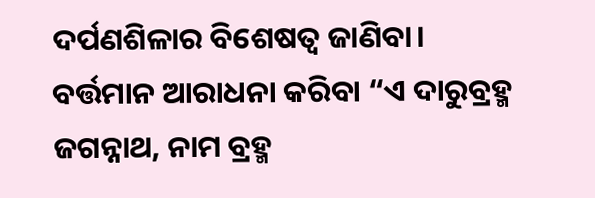ଦର୍ପଣଶିଳାର ବିଶେଷତ୍ୱ ଜାଣିବା। ବର୍ତ୍ତମାନ ଆରାଧନା କରିବା “ଏ ଦାରୁବ୍ରହ୍ମ ଜଗନ୍ନାଥ, ନାମ ବ୍ରହ୍ମ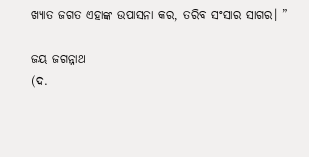ଖ୍ୟାତ ଜଗତ ଏହାଙ୍କ ଉପାସନା କର, ତରିବ ସଂସାର ସାଗର। ”

ଜୟ ଜଗନ୍ନାଥ
(ଦ.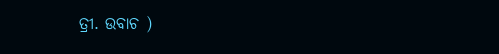ତ୍ରୀ. ଉବାଚ )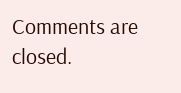Comments are closed.